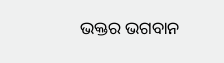ଭକ୍ତର ଭଗବାନ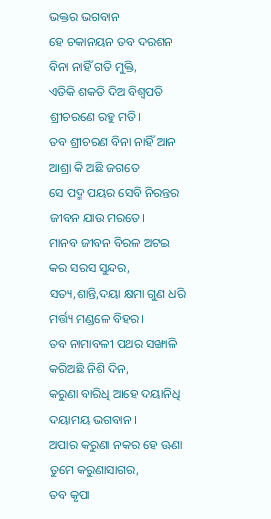ଭକ୍ତର ଭଗବାନ
ହେ ଚକାନୟନ ତବ ଦରଶନ
ବିନା ନାହିଁ ଗତି ମୁକ୍ତି,
ଏତିକି ଶକତି ଦିଅ ବିଶ୍ୱପତି
ଶ୍ରୀଚରଣେ ରହୁ ମତି।
ତବ ଶ୍ରୀଚରଣ ବିନା ନାହିଁ ଆନ
ଆଶ୍ରା କି ଅଛି ଜଗତେ
ସେ ପଦ୍ମ ପୟର ସେବି ନିରନ୍ତର
ଜୀବନ ଯାଉ ମରତେ।
ମାନବ ଜୀବନ ବିରଳ ଅଟଇ
କର ସରସ ସୁନ୍ଦର,
ସତ୍ୟ,ଶାନ୍ତି,ଦୟା କ୍ଷମା ଗୁଣ ଧରି
ମର୍ତ୍ତ୍ୟ ମଣ୍ଡଳେ ବିହର।
ତବ ନାମାବଳୀ ପଥର ସଙ୍ଖାଳି
କରିଅଛି ନିଶି ଦିନ,
କରୁଣା ବାରିଧି ଆହେ ଦୟାନିଧି
ଦୟାମୟ ଭଗବାନ ।
ଅପାର କରୁଣା ନକର ହେ ଊଣା
ତୁମେ କରୁଣାସାଗର,
ତବ କୃପା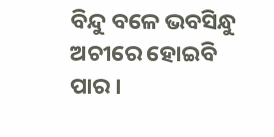ବିନ୍ଦୁ ବଳେ ଭବସିନ୍ଧୁ
ଅଚୀରେ ହୋଇବି ପାର ।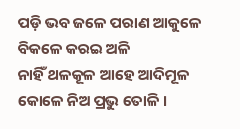ପଡ଼ି ଭବ ଜଳେ ପରାଣ ଆକୁଳେ
ବିକଳେ କରଇ ଅଳି
ନାହିଁ ଥଳକୂଳ ଆହେ ଆଦିମୂଳ
କୋଳେ ନିଅ ପ୍ରଭୁ ତୋଳି ।